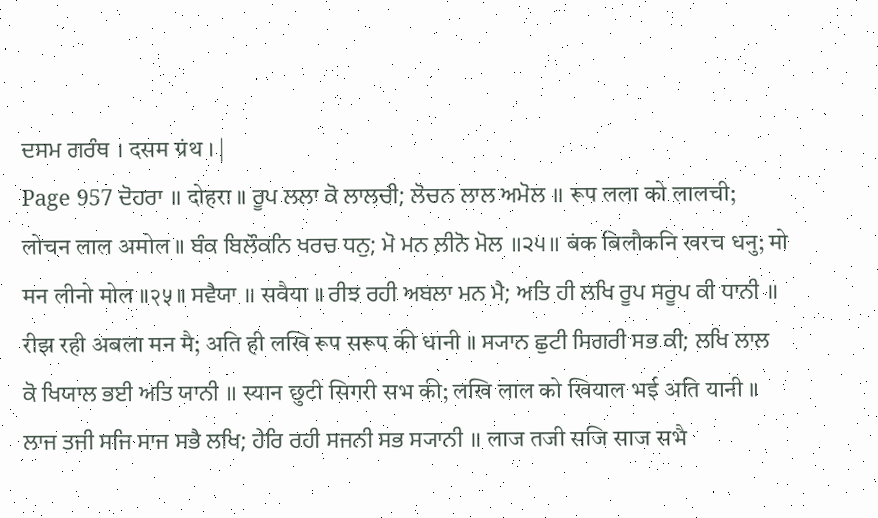ਦਸਮ ਗਰੰਥ । दसम ग्रंथ । |
Page 957 ਦੋਹਰਾ ॥ दोहरा ॥ ਰੂਪ ਲਲਾ ਕੋ ਲਾਲਚੀ; ਲੋਚਨ ਲਾਲ ਅਮੋਲ ॥ रूप लला को लालची; लोचन लाल अमोल ॥ ਬੰਕ ਬਿਲੌਕਨਿ ਖਰਚ ਧਨੁ; ਮੋ ਮਨ ਲੀਨੋ ਮੋਲ ॥੨੫॥ बंक बिलौकनि खरच धनु; मो मन लीनो मोल ॥२५॥ ਸਵੈਯਾ ॥ सवैया ॥ ਰੀਝ ਰਹੀ ਅਬਲਾ ਮਨ ਮੈ; ਅਤਿ ਹੀ ਲਖਿ ਰੂਪ ਸਰੂਪ ਕੀ ਧਾਨੀ ॥ रीझ रही अबला मन मै; अति ही लखि रूप सरूप की धानी ॥ ਸ੍ਯਾਨ ਛੁਟੀ ਸਿਗਰੀ ਸਭ ਕੀ; ਲਖਿ ਲਾਲ ਕੋ ਖਿਯਾਲ ਭਈ ਅਤਿ ਯਾਨੀ ॥ स्यान छुटी सिगरी सभ की; लखि लाल को खियाल भई अति यानी ॥ ਲਾਜ ਤਜੀ ਸਜਿ ਸਾਜ ਸਭੈ ਲਖਿ; ਹੇਰਿ ਰਹੀ ਸਜਨੀ ਸਭ ਸ੍ਯਾਨੀ ॥ लाज तजी सजि साज सभै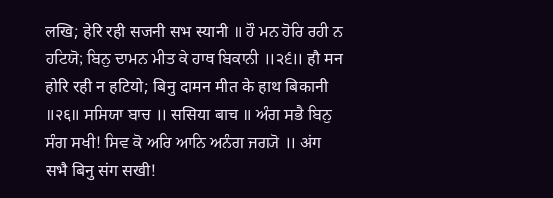लखि; हेरि रही सजनी सभ स्यानी ॥ ਹੌ ਮਨ ਹੋਰਿ ਰਹੀ ਨ ਹਟਿਯੋ; ਬਿਨੁ ਦਾਮਨ ਮੀਤ ਕੇ ਹਾਥ ਬਿਕਾਨੀ ॥੨੬॥ हौ मन होरि रही न हटियो; बिनु दामन मीत के हाथ बिकानी ॥२६॥ ਸਸਿਯਾ ਬਾਚ ॥ ससिया बाच ॥ ਅੰਗ ਸਭੈ ਬਿਨੁ ਸੰਗ ਸਖੀ! ਸਿਵ ਕੋ ਅਰਿ ਆਨਿ ਅਨੰਗ ਜਗ੍ਯੋ ॥ अंग सभै बिनु संग सखी!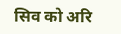सिव को अरि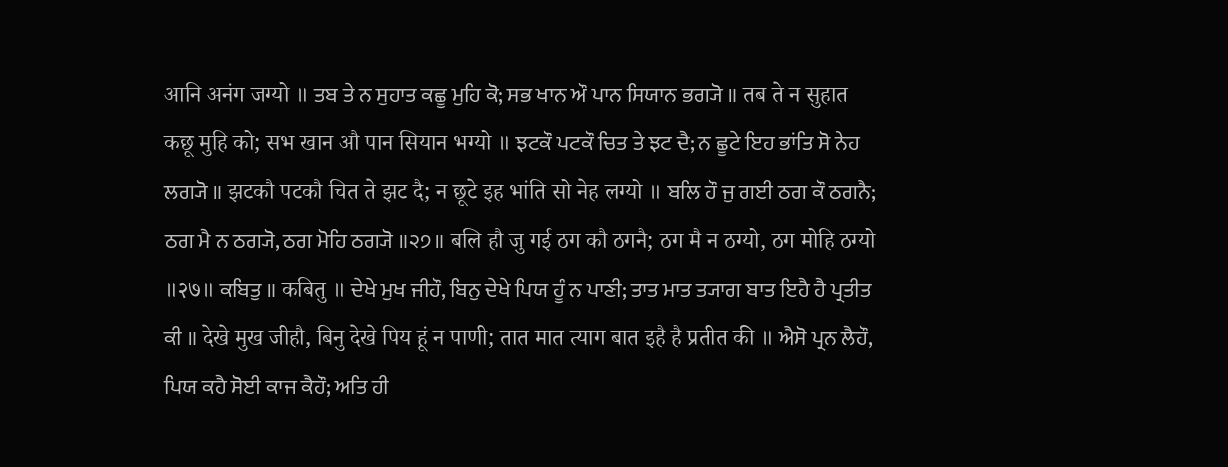आनि अनंग जग्यो ॥ ਤਬ ਤੇ ਨ ਸੁਹਾਤ ਕਛੂ ਮੁਹਿ ਕੋ; ਸਭ ਖਾਨ ਔ ਪਾਨ ਸਿਯਾਨ ਭਗ੍ਯੋ ॥ तब ते न सुहात कछू मुहि को; सभ खान औ पान सियान भग्यो ॥ ਝਟਕੌ ਪਟਕੌ ਚਿਤ ਤੇ ਝਟ ਦੈ; ਨ ਛੂਟੇ ਇਹ ਭਾਂਤਿ ਸੋ ਨੇਹ ਲਗ੍ਯੋ ॥ झटकौ पटकौ चित ते झट दै; न छूटे इह भांति सो नेह लग्यो ॥ ਬਲਿ ਹੌ ਜੁ ਗਈ ਠਗ ਕੌ ਠਗਨੈ; ਠਗ ਮੈ ਨ ਠਗ੍ਯੋ, ਠਗ ਮੋਹਿ ਠਗ੍ਯੋ ॥੨੭॥ बलि हौ जु गई ठग कौ ठगनै; ठग मै न ठग्यो, ठग मोहि ठग्यो ॥२७॥ ਕਬਿਤੁ ॥ कबितु ॥ ਦੇਖੇ ਮੁਖ ਜੀਹੌ, ਬਿਨੁ ਦੇਖੇ ਪਿਯ ਹੂੰ ਨ ਪਾਣੀ; ਤਾਤ ਮਾਤ ਤ੍ਯਾਗ ਬਾਤ ਇਹੈ ਹੈ ਪ੍ਰਤੀਤ ਕੀ ॥ देखे मुख जीहौ, बिनु देखे पिय हूं न पाणी; तात मात त्याग बात इहै है प्रतीत की ॥ ਐਸੋ ਪ੍ਰਨ ਲੈਹੌ, ਪਿਯ ਕਹੈ ਸੋਈ ਕਾਜ ਕੈਹੌ; ਅਤਿ ਹੀ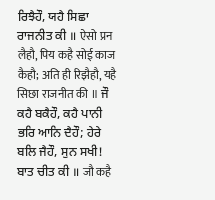ਰਿਝੈਹੌ, ਯਹੈ ਸਿਛਾ ਰਾਜਨੀਤ ਕੀ ॥ ऐसो प्रन लैहौ, पिय कहै सोई काज कैहौ; अति ही रिझैहौ, यहै सिछा राजनीत की ॥ ਜੌ ਕਹੈ ਬਕੈਹੌ, ਕਹੈ ਪਾਨੀ ਭਰਿ ਆਨਿ ਦੈਹੌ; ਹੇਰੇ ਬਲਿ ਜੈਹੌ, ਸੁਨ ਸਖੀ! ਬਾਤ ਚੀਤ ਕੀ ॥ जौ कहै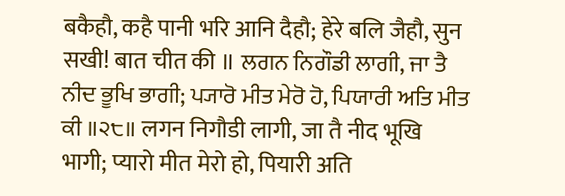बकैहौ, कहै पानी भरि आनि दैहौ; हेरे बलि जैहौ, सुन सखी! बात चीत की ॥ ਲਗਨ ਨਿਗੌਡੀ ਲਾਗੀ, ਜਾ ਤੈ ਨੀਦ ਭੂਖਿ ਭਾਗੀ; ਪ੍ਯਾਰੋ ਮੀਤ ਮੇਰੋ ਹੋ, ਪਿਯਾਰੀ ਅਤਿ ਮੀਤ ਕੀ ॥੨੮॥ लगन निगौडी लागी, जा तै नीद भूखि भागी; प्यारो मीत मेरो हो, पियारी अति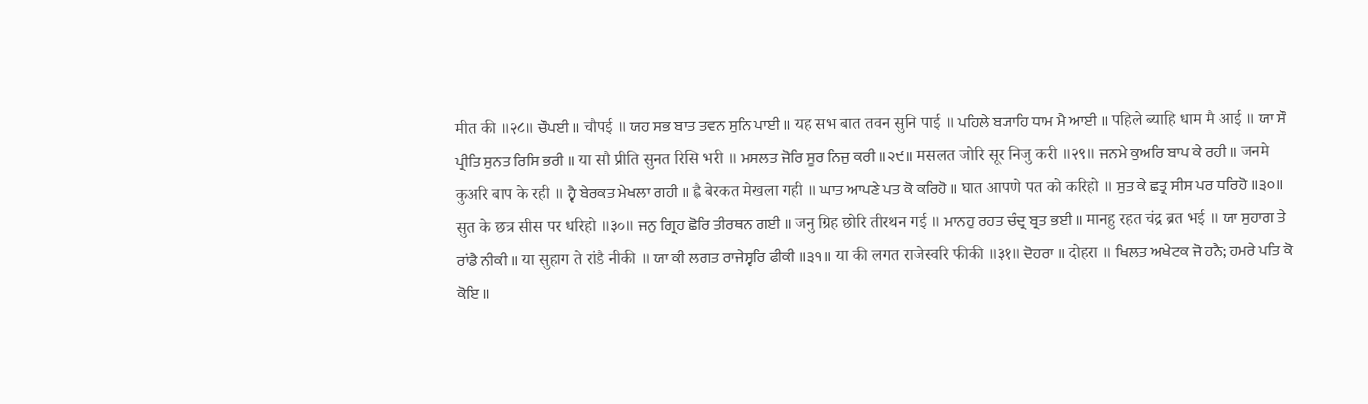मीत की ॥२८॥ ਚੌਪਈ ॥ चौपई ॥ ਯਹ ਸਭ ਬਾਤ ਤਵਨ ਸੁਨਿ ਪਾਈ ॥ यह सभ बात तवन सुनि पाई ॥ ਪਹਿਲੇ ਬ੍ਯਾਹਿ ਧਾਮ ਮੈ ਆਈ ॥ पहिले ब्याहि धाम मै आई ॥ ਯਾ ਸੌ ਪ੍ਰੀਤਿ ਸੁਨਤ ਰਿਸਿ ਭਰੀ ॥ या सौ प्रीति सुनत रिसि भरी ॥ ਮਸਲਤ ਜੋਰਿ ਸੂਰ ਨਿਜੁ ਕਰੀ ॥੨੯॥ मसलत जोरि सूर निजु करी ॥२९॥ ਜਨਮੇ ਕੁਅਰਿ ਬਾਪ ਕੇ ਰਹੀ ॥ जनमे कुअरि बाप के रही ॥ ਹ੍ਵੈ ਬੇਰਕਤ ਮੇਖਲਾ ਗਹੀ ॥ ह्वै बेरकत मेखला गही ॥ ਘਾਤ ਆਪਣੇ ਪਤ ਕੋ ਕਰਿਹੋ ॥ घात आपणे पत को करिहो ॥ ਸੁਤ ਕੇ ਛਤ੍ਰ ਸੀਸ ਪਰ ਧਰਿਹੋ ॥੩੦॥ सुत के छत्र सीस पर धरिहो ॥३०॥ ਜਨੁ ਗ੍ਰਿਹ ਛੋਰਿ ਤੀਰਥਨ ਗਈ ॥ जनु ग्रिह छोरि तीरथन गई ॥ ਮਾਨਹੁ ਰਹਤ ਚੰਦ੍ਰ ਬ੍ਰਤ ਭਈ ॥ मानहु रहत चंद्र ब्रत भई ॥ ਯਾ ਸੁਹਾਗ ਤੇ ਰਾਂਡੈ ਨੀਕੀ ॥ या सुहाग ते रांडै नीकी ॥ ਯਾ ਕੀ ਲਗਤ ਰਾਜੇਸ੍ਵਰਿ ਫੀਕੀ ॥੩੧॥ या की लगत राजेस्वरि फीकी ॥३१॥ ਦੋਹਰਾ ॥ दोहरा ॥ ਖਿਲਤ ਅਖੇਟਕ ਜੋ ਹਨੈ; ਹਮਰੇ ਪਤਿ ਕੋ ਕੋਇ ॥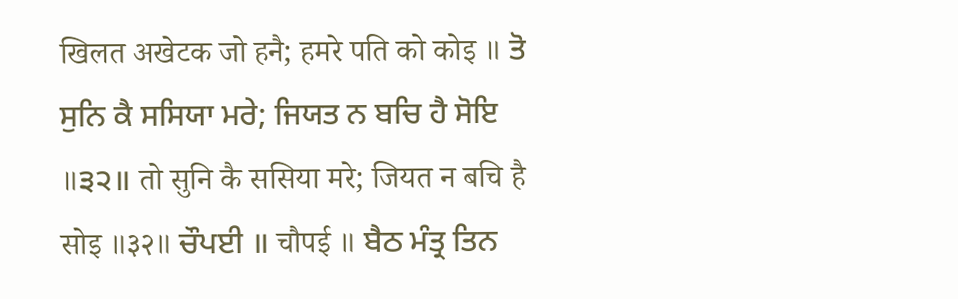खिलत अखेटक जो हनै; हमरे पति को कोइ ॥ ਤੋ ਸੁਨਿ ਕੈ ਸਸਿਯਾ ਮਰੇ; ਜਿਯਤ ਨ ਬਚਿ ਹੈ ਸੋਇ ॥੩੨॥ तो सुनि कै ससिया मरे; जियत न बचि है सोइ ॥३२॥ ਚੌਪਈ ॥ चौपई ॥ ਬੈਠ ਮੰਤ੍ਰ ਤਿਨ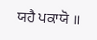ਯਹੈ ਪਕਾਯੋ ॥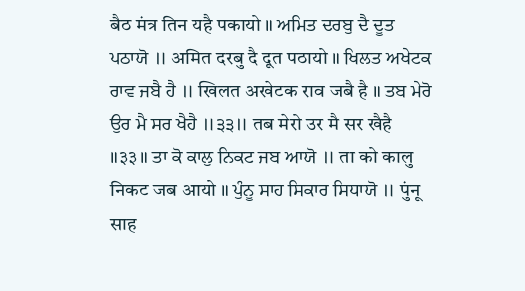बैठ मंत्र तिन यहै पकायो ॥ ਅਮਿਤ ਦਰਬੁ ਦੈ ਦੂਤ ਪਠਾਯੋ ॥ अमित दरबु दै दूत पठायो ॥ ਖਿਲਤ ਅਖੇਟਕ ਰਾਵ ਜਬੈ ਹੈ ॥ खिलत अखेटक राव जबै है ॥ ਤਬ ਮੇਰੋ ਉਰ ਮੈ ਸਰ ਖੈਹੈ ॥੩੩॥ तब मेरो उर मै सर खैहै ॥३३॥ ਤਾ ਕੋ ਕਾਲੁ ਨਿਕਟ ਜਬ ਆਯੋ ॥ ता को कालु निकट जब आयो ॥ ਪੁੰਨੂ ਸਾਹ ਸਿਕਾਰ ਸਿਧਾਯੋ ॥ पुंनू साह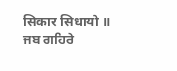सिकार सिधायो ॥ ਜਬ ਗਹਿਰੇ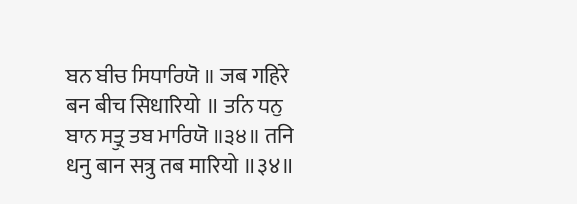ਬਨ ਬੀਚ ਸਿਧਾਰਿਯੋ ॥ जब गहिरे बन बीच सिधारियो ॥ ਤਨਿ ਧਨੁ ਬਾਨ ਸਤ੍ਰੁ ਤਬ ਮਾਰਿਯੋ ॥੩੪॥ तनि धनु बान सत्रु तब मारियो ॥३४॥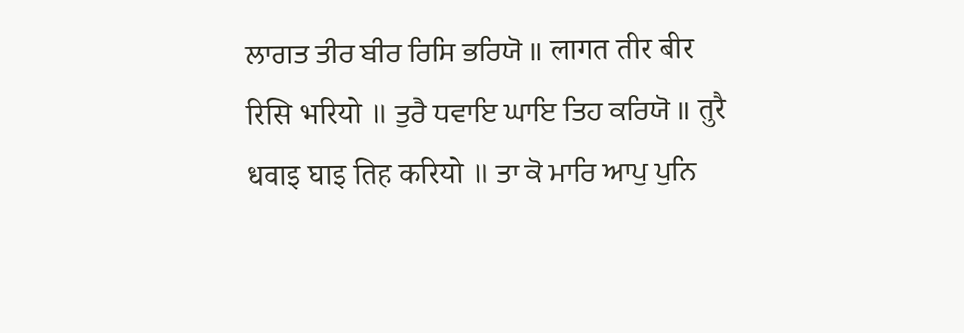ਲਾਗਤ ਤੀਰ ਬੀਰ ਰਿਸਿ ਭਰਿਯੋ ॥ लागत तीर बीर रिसि भरियो ॥ ਤੁਰੈ ਧਵਾਇ ਘਾਇ ਤਿਹ ਕਰਿਯੋ ॥ तुरै धवाइ घाइ तिह करियो ॥ ਤਾ ਕੋ ਮਾਰਿ ਆਪੁ ਪੁਨਿ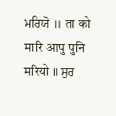ਮਰਿਯੋ ॥ ता को मारि आपु पुनि मरियो ॥ ਸੁਰ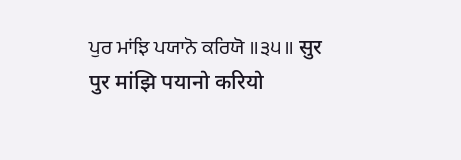ਪੁਰ ਮਾਂਝਿ ਪਯਾਨੋ ਕਰਿਯੋ ॥੩੫॥ सुर पुर मांझि पयानो करियो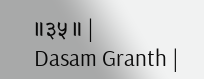॥३५॥ |
Dasam Granth |